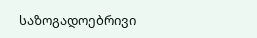საზოგადოებრივი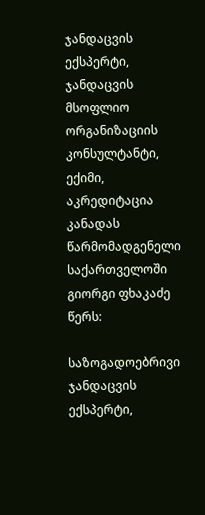ჯანდაცვის ექსპერტი, ჯანდაცვის მსოფლიო ორგანიზაციის კონსულტანტი, ექიმი, აკრედიტაცია კანადას წარმომადგენელი საქართველოში გიორგი ფხაკაძე წერს:

საზოგადოებრივი ჯანდაცვის ექსპერტი,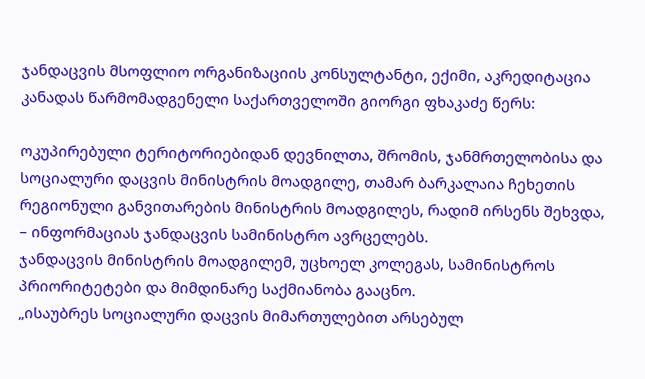ჯანდაცვის მსოფლიო ორგანიზაციის კონსულტანტი, ექიმი, აკრედიტაცია კანადას წარმომადგენელი საქართველოში გიორგი ფხაკაძე წერს:

ოკუპირებული ტერიტორიებიდან დევნილთა, შრომის, ჯანმრთელობისა და სოციალური დაცვის მინისტრის მოადგილე, თამარ ბარკალაია ჩეხეთის რეგიონული განვითარების მინისტრის მოადგილეს, რადიმ ირსენს შეხვდა, – ინფორმაციას ჯანდაცვის სამინისტრო ავრცელებს.
ჯანდაცვის მინისტრის მოადგილემ, უცხოელ კოლეგას, სამინისტროს პრიორიტეტები და მიმდინარე საქმიანობა გააცნო.
„ისაუბრეს სოციალური დაცვის მიმართულებით არსებულ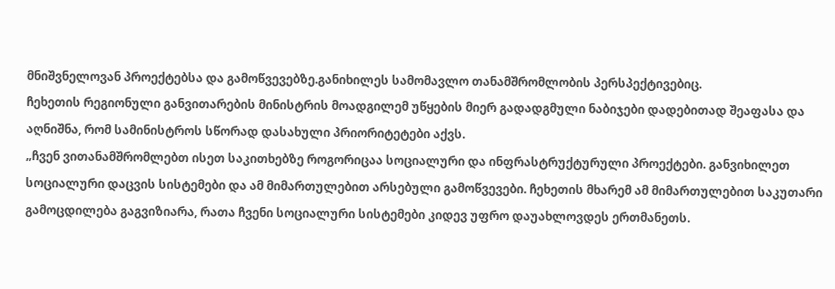მნიშვნელოვან პროექტებსა და გამოწვევებზე.განიხილეს სამომავლო თანამშრომლობის პერსპექტივებიც.
ჩეხეთის რეგიონული განვითარების მინისტრის მოადგილემ უწყების მიერ გადადგმული ნაბიჯები დადებითად შეაფასა და აღნიშნა, რომ სამინისტროს სწორად დასახული პრიორიტეტები აქვს.
„ჩვენ ვითანამშრომლებთ ისეთ საკითხებზე როგორიცაა სოციალური და ინფრასტრუქტურული პროექტები. განვიხილეთ სოციალური დაცვის სისტემები და ამ მიმართულებით არსებული გამოწვევები. ჩეხეთის მხარემ ამ მიმართულებით საკუთარი გამოცდილება გაგვიზიარა, რათა ჩვენი სოციალური სისტემები კიდევ უფრო დაუახლოვდეს ერთმანეთს.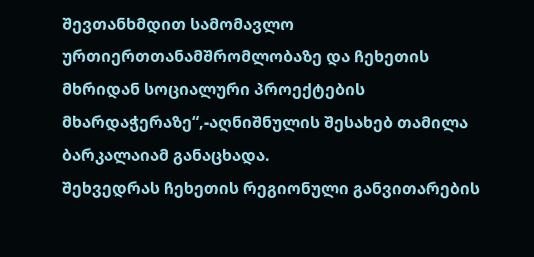შევთანხმდით სამომავლო ურთიერთთანამშრომლობაზე და ჩეხეთის მხრიდან სოციალური პროექტების მხარდაჭერაზე“,-აღნიშნულის შესახებ თამილა ბარკალაიამ განაცხადა.
შეხვედრას ჩეხეთის რეგიონული განვითარების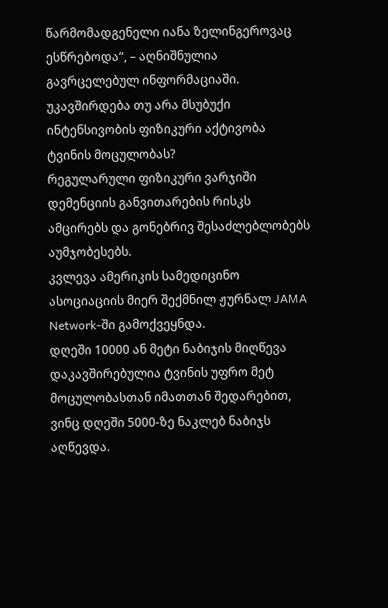წარმომადგენელი იანა ზელინგეროვაც ესწრებოდა“, – აღნიშნულია გავრცელებულ ინფორმაციაში.
უკავშირდება თუ არა მსუბუქი ინტენსივობის ფიზიკური აქტივობა ტვინის მოცულობას?
რეგულარული ფიზიკური ვარჯიში დემენციის განვითარების რისკს ამცირებს და გონებრივ შესაძლებლობებს აუმჯობესებს.
კვლევა ამერიკის სამედიცინო ასოციაციის მიერ შექმნილ ჟურნალ JAMA Network-ში გამოქვეყნდა.
დღეში 10000 ან მეტი ნაბიჯის მიღწევა დაკავშირებულია ტვინის უფრო მეტ მოცულობასთან იმათთან შედარებით, ვინც დღეში 5000-ზე ნაკლებ ნაბიჯს აღწევდა.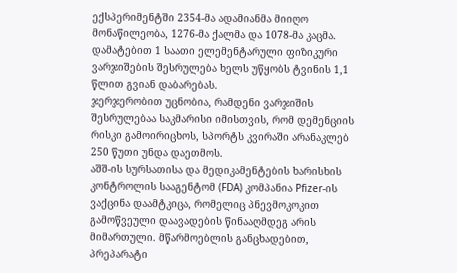ექსპერიმენტში 2354-მა ადამიანმა მიიღო მონაწილეობა, 1276-მა ქალმა და 1078-მა კაცმა. დამატებით 1 საათი ელემენტარული ფიზიკური ვარჯიშების შესრულება ხელს უწყობს ტვინის 1,1 წლით გვიან დაბარებას.
ჯერჯერობით უცნობია, რამდენი ვარჯიშის შესრულებაა საკმარისი იმისთვის, რომ დემენციის რისკი გამოირიცხოს, სპორტს კვირაში არანაკლებ 250 წუთი უნდა დაეთმოს.
აშშ-ის სურსათისა და მედიკამენტების ხარისხის კონტროლის სააგენტომ (FDA) კომპანია Pfizer-ის ვაქცინა დაამტკიცა, რომელიც პნევმოკოკით გამოწვეული დაავადების წინააღმდეგ არის მიმართული. მწარმოებლის განცხადებით, პრეპარატი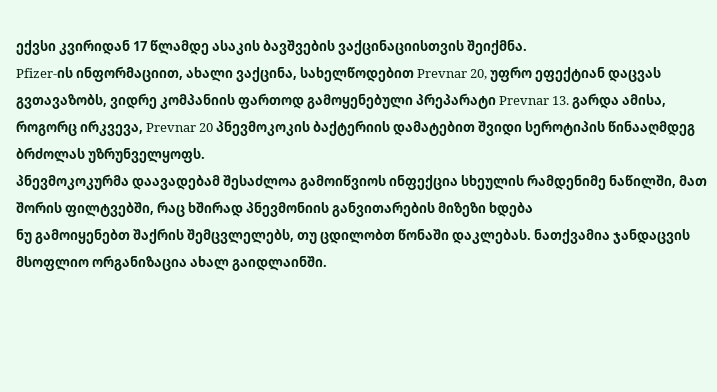ექვსი კვირიდან 17 წლამდე ასაკის ბავშვების ვაქცინაციისთვის შეიქმნა.
Pfizer-ის ინფორმაციით, ახალი ვაქცინა, სახელწოდებით Prevnar 20, უფრო ეფექტიან დაცვას გვთავაზობს, ვიდრე კომპანიის ფართოდ გამოყენებული პრეპარატი Prevnar 13. გარდა ამისა, როგორც ირკვევა, Prevnar 20 პნევმოკოკის ბაქტერიის დამატებით შვიდი სეროტიპის წინააღმდეგ ბრძოლას უზრუნველყოფს.
პნევმოკოკურმა დაავადებამ შესაძლოა გამოიწვიოს ინფექცია სხეულის რამდენიმე ნაწილში, მათ შორის ფილტვებში, რაც ხშირად პნევმონიის განვითარების მიზეზი ხდება
ნუ გამოიყენებთ შაქრის შემცვლელებს, თუ ცდილობთ წონაში დაკლებას. ნათქვამია ჯანდაცვის მსოფლიო ორგანიზაცია ახალ გაიდლაინში.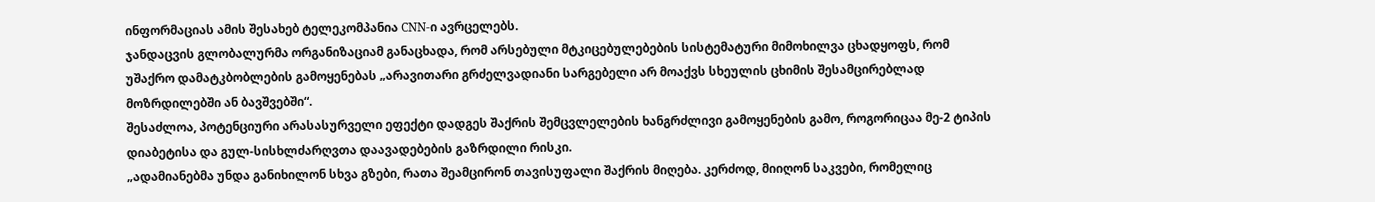ინფორმაციას ამის შესახებ ტელეკომპანია CNN-ი ავრცელებს.
ჯანდაცვის გლობალურმა ორგანიზაციამ განაცხადა, რომ არსებული მტკიცებულებების სისტემატური მიმოხილვა ცხადყოფს, რომ უშაქრო დამატკბობლების გამოყენებას „არავითარი გრძელვადიანი სარგებელი არ მოაქვს სხეულის ცხიმის შესამცირებლად მოზრდილებში ან ბავშვებში“.
შესაძლოა, პოტენციური არასასურველი ეფექტი დადგეს შაქრის შემცვლელების ხანგრძლივი გამოყენების გამო, როგორიცაა მე-2 ტიპის დიაბეტისა და გულ-სისხლძარღვთა დაავადებების გაზრდილი რისკი.
„ადამიანებმა უნდა განიხილონ სხვა გზები, რათა შეამცირონ თავისუფალი შაქრის მიღება. კერძოდ, მიიღონ საკვები, რომელიც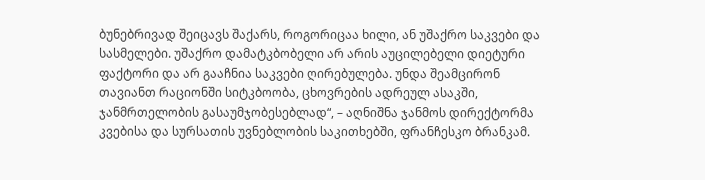ბუნებრივად შეიცავს შაქარს, როგორიცაა ხილი, ან უშაქრო საკვები და სასმელები. უშაქრო დამატკბობელი არ არის აუცილებელი დიეტური ფაქტორი და არ გააჩნია საკვები ღირებულება. უნდა შეამცირონ თავიანთ რაციონში სიტკბოობა, ცხოვრების ადრეულ ასაკში, ჯანმრთელობის გასაუმჯობესებლად“, – აღნიშნა ჯანმოს დირექტორმა კვებისა და სურსათის უვნებლობის საკითხებში, ფრანჩესკო ბრანკამ.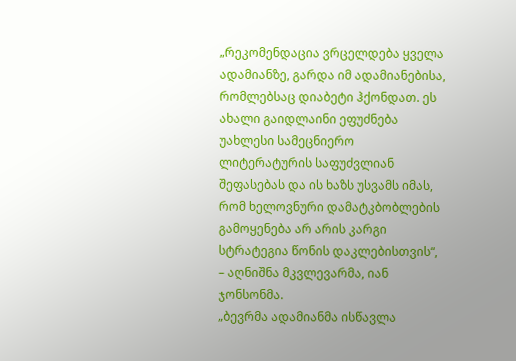„რეკომენდაცია ვრცელდება ყველა ადამიანზე, გარდა იმ ადამიანებისა, რომლებსაც დიაბეტი ჰქონდათ. ეს ახალი გაიდლაინი ეფუძნება უახლესი სამეცნიერო ლიტერატურის საფუძვლიან შეფასებას და ის ხაზს უსვამს იმას, რომ ხელოვნური დამატკბობლების გამოყენება არ არის კარგი სტრატეგია წონის დაკლებისთვის“, – აღნიშნა მკვლევარმა, იან ჯონსონმა.
„ბევრმა ადამიანმა ისწავლა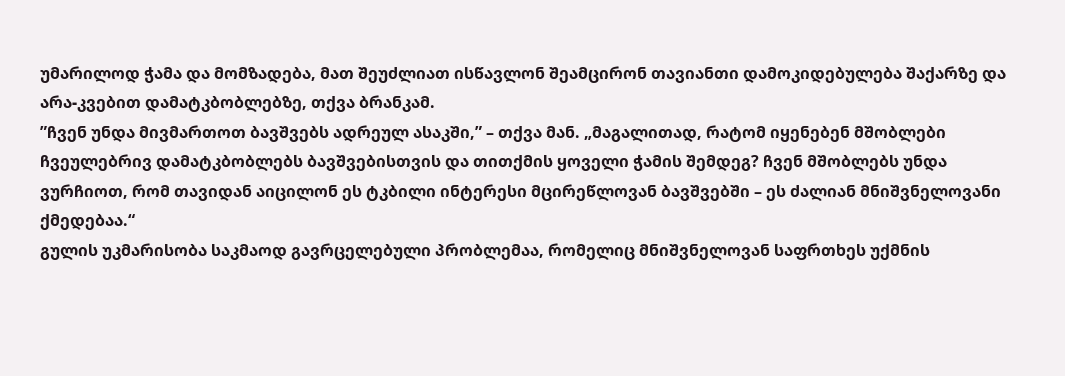უმარილოდ ჭამა და მომზადება, მათ შეუძლიათ ისწავლონ შეამცირონ თავიანთი დამოკიდებულება შაქარზე და არა-კვებით დამატკბობლებზე, თქვა ბრანკამ.
”ჩვენ უნდა მივმართოთ ბავშვებს ადრეულ ასაკში,” – თქვა მან. „მაგალითად, რატომ იყენებენ მშობლები ჩვეულებრივ დამატკბობლებს ბავშვებისთვის და თითქმის ყოველი ჭამის შემდეგ? ჩვენ მშობლებს უნდა ვურჩიოთ, რომ თავიდან აიცილონ ეს ტკბილი ინტერესი მცირეწლოვან ბავშვებში – ეს ძალიან მნიშვნელოვანი ქმედებაა.“
გულის უკმარისობა საკმაოდ გავრცელებული პრობლემაა, რომელიც მნიშვნელოვან საფრთხეს უქმნის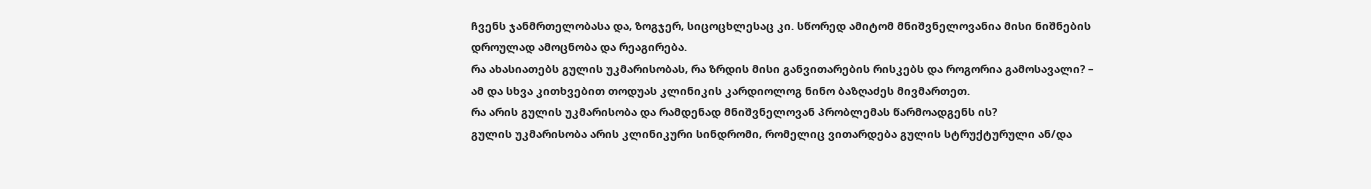ჩვენს ჯანმრთელობასა და, ზოგჯერ, სიცოცხლესაც კი. სწორედ ამიტომ მნიშვნელოვანია მისი ნიშნების დროულად ამოცნობა და რეაგირება.
რა ახასიათებს გულის უკმარისობას, რა ზრდის მისი განვითარების რისკებს და როგორია გამოსავალი? – ამ და სხვა კითხვებით თოდუას კლინიკის კარდიოლოგ ნინო ბაზღაძეს მივმართეთ.
რა არის გულის უკმარისობა და რამდენად მნიშვნელოვან პრობლემას წარმოადგენს ის?
გულის უკმარისობა არის კლინიკური სინდრომი, რომელიც ვითარდება გულის სტრუქტურული ან/და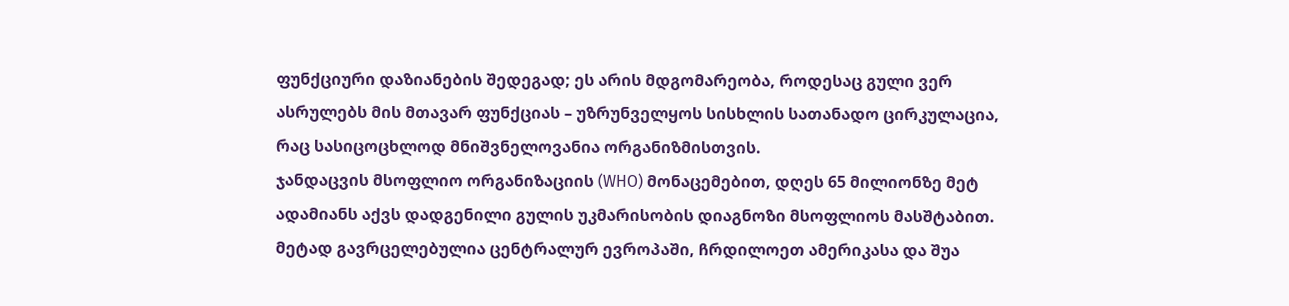ფუნქციური დაზიანების შედეგად; ეს არის მდგომარეობა, როდესაც გული ვერ ასრულებს მის მთავარ ფუნქციას – უზრუნველყოს სისხლის სათანადო ცირკულაცია, რაც სასიცოცხლოდ მნიშვნელოვანია ორგანიზმისთვის.
ჯანდაცვის მსოფლიო ორგანიზაციის (WHO) მონაცემებით, დღეს 65 მილიონზე მეტ ადამიანს აქვს დადგენილი გულის უკმარისობის დიაგნოზი მსოფლიოს მასშტაბით. მეტად გავრცელებულია ცენტრალურ ევროპაში, ჩრდილოეთ ამერიკასა და შუა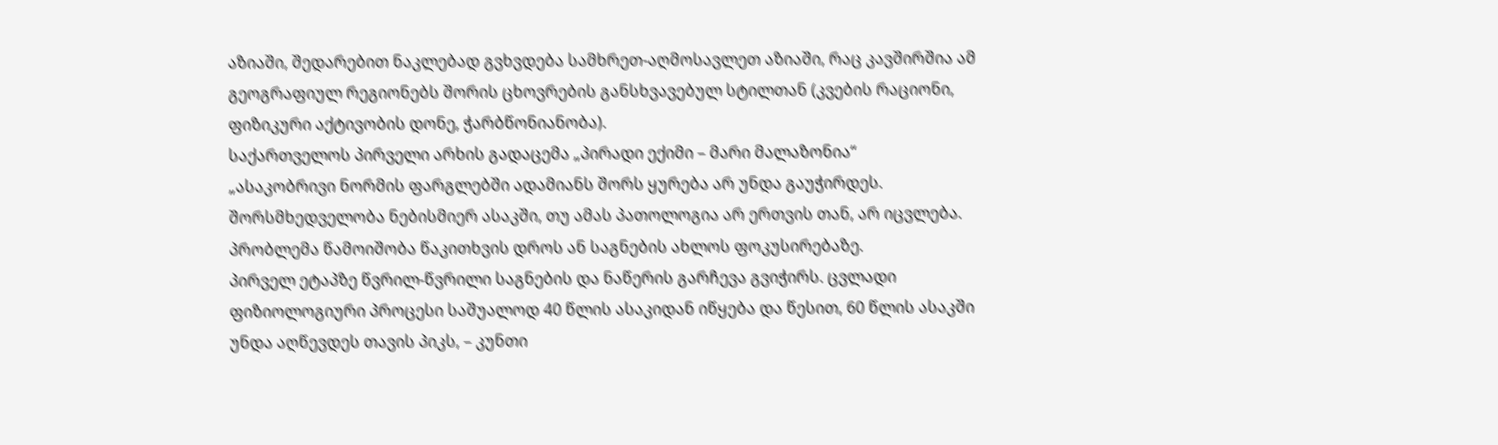აზიაში, შედარებით ნაკლებად გვხვდება სამხრეთ-აღმოსავლეთ აზიაში, რაც კავშირშია ამ გეოგრაფიულ რეგიონებს შორის ცხოვრების განსხვავებულ სტილთან (კვების რაციონი, ფიზიკური აქტივობის დონე, ჭარბწონიანობა).
საქართველოს პირველი არხის გადაცემა „პირადი ექიმი – მარი მალაზონია“
„ასაკობრივი ნორმის ფარგლებში ადამიანს შორს ყურება არ უნდა გაუჭირდეს. შორსმხედველობა ნებისმიერ ასაკში, თუ ამას პათოლოგია არ ერთვის თან, არ იცვლება. პრობლემა წამოიშობა წაკითხვის დროს ან საგნების ახლოს ფოკუსირებაზე.
პირველ ეტაპზე წვრილ-წვრილი საგნების და ნაწერის გარჩევა გვიჭირს. ცვლადი ფიზიოლოგიური პროცესი საშუალოდ 40 წლის ასაკიდან იწყება და წესით, 60 წლის ასაკში უნდა აღწევდეს თავის პიკს, – კუნთი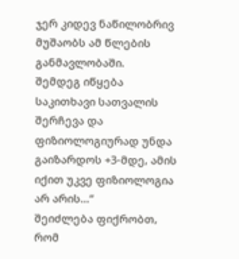ჯერ კიდევ ნაწილობრივ მუშაობს ამ წლების განმავლობაში.
შემდეგ იწყება საკითხავი სათვალის შერჩევა და ფიზიოლოგიურად უნდა გაიზარდოს +3-მდე, ამის იქით უკვე ფიზიოლოგია არ არის…“
შეიძლება ფიქრობთ, რომ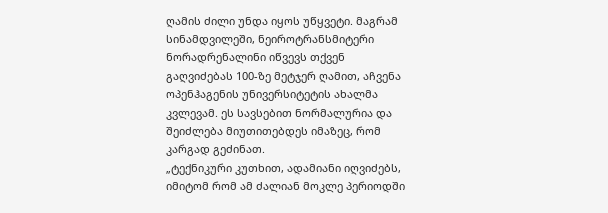ღამის ძილი უნდა იყოს უწყვეტი. მაგრამ სინამდვილეში, ნეიროტრანსმიტერი ნორადრენალინი იწვევს თქვენ გაღვიძებას 100-ზე მეტჯერ ღამით, აჩვენა ოპენჰაგენის უნივერსიტეტის ახალმა კვლევამ. ეს სავსებით ნორმალურია და შეიძლება მიუთითებდეს იმაზეც, რომ კარგად გეძინათ.
„ტექნიკური კუთხით, ადამიანი იღვიძებს, იმიტომ რომ ამ ძალიან მოკლე პერიოდში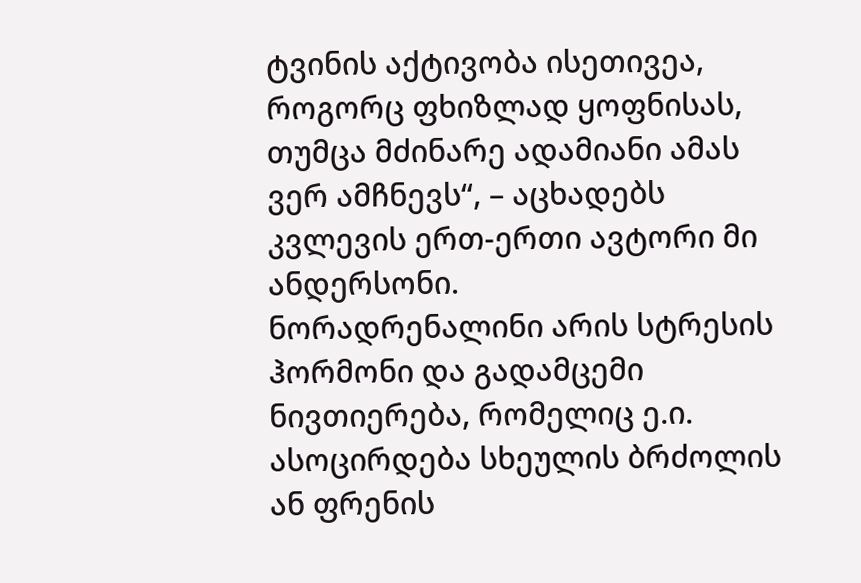ტვინის აქტივობა ისეთივეა, როგორც ფხიზლად ყოფნისას, თუმცა მძინარე ადამიანი ამას ვერ ამჩნევს“, – აცხადებს კვლევის ერთ-ერთი ავტორი მი ანდერსონი.
ნორადრენალინი არის სტრესის ჰორმონი და გადამცემი ნივთიერება, რომელიც ე.ი. ასოცირდება სხეულის ბრძოლის ან ფრენის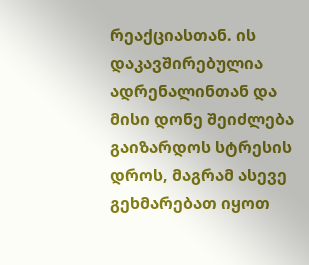რეაქციასთან. ის დაკავშირებულია ადრენალინთან და მისი დონე შეიძლება გაიზარდოს სტრესის დროს, მაგრამ ასევე გეხმარებათ იყოთ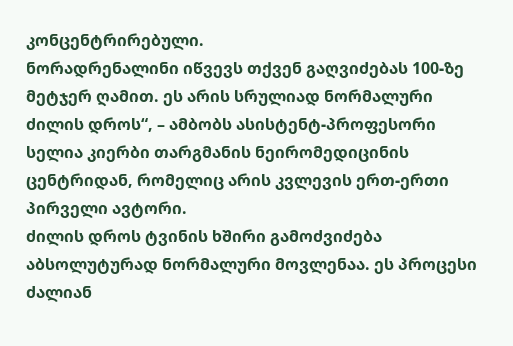კონცენტრირებული.
ნორადრენალინი იწვევს თქვენ გაღვიძებას 100-ზე მეტჯერ ღამით. ეს არის სრულიად ნორმალური ძილის დროს“, – ამბობს ასისტენტ-პროფესორი სელია კიერბი თარგმანის ნეირომედიცინის ცენტრიდან, რომელიც არის კვლევის ერთ-ერთი პირველი ავტორი.
ძილის დროს ტვინის ხშირი გამოძვიძება აბსოლუტურად ნორმალური მოვლენაა. ეს პროცესი ძალიან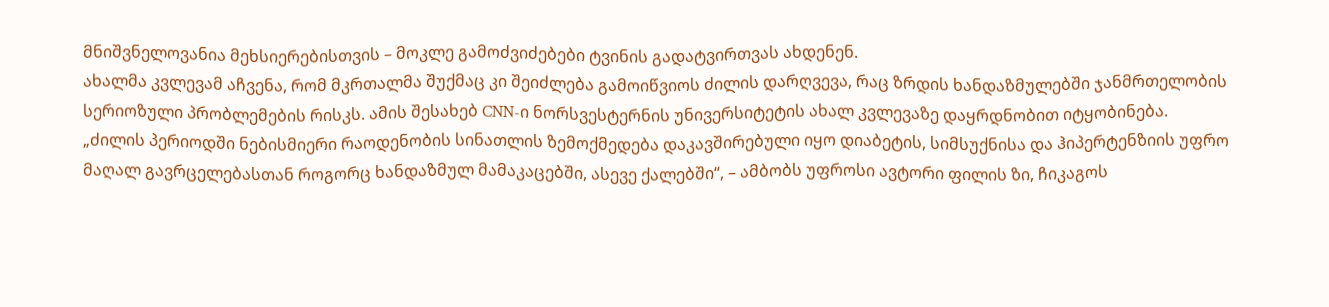მნიშვნელოვანია მეხსიერებისთვის – მოკლე გამოძვიძებები ტვინის გადატვირთვას ახდენენ.
ახალმა კვლევამ აჩვენა, რომ მკრთალმა შუქმაც კი შეიძლება გამოიწვიოს ძილის დარღვევა, რაც ზრდის ხანდაზმულებში ჯანმრთელობის სერიოზული პრობლემების რისკს. ამის შესახებ CNN-ი ნორსვესტერნის უნივერსიტეტის ახალ კვლევაზე დაყრდნობით იტყობინება.
„ძილის პერიოდში ნებისმიერი რაოდენობის სინათლის ზემოქმედება დაკავშირებული იყო დიაბეტის, სიმსუქნისა და ჰიპერტენზიის უფრო მაღალ გავრცელებასთან როგორც ხანდაზმულ მამაკაცებში, ასევე ქალებში“, – ამბობს უფროსი ავტორი ფილის ზი, ჩიკაგოს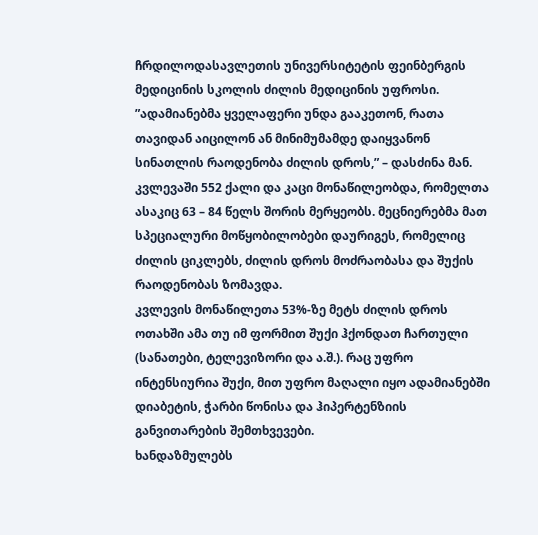ჩრდილოდასავლეთის უნივერსიტეტის ფეინბერგის მედიცინის სკოლის ძილის მედიცინის უფროსი.
”ადამიანებმა ყველაფერი უნდა გააკეთონ, რათა თავიდან აიცილონ ან მინიმუმამდე დაიყვანონ სინათლის რაოდენობა ძილის დროს,” – დასძინა მან.
კვლევაში 552 ქალი და კაცი მონაწილეობდა, რომელთა ასაკიც 63 – 84 წელს შორის მერყეობს. მეცნიერებმა მათ სპეციალური მოწყობილობები დაურიგეს, რომელიც ძილის ციკლებს, ძილის დროს მოძრაობასა და შუქის რაოდენობას ზომავდა.
კვლევის მონაწილეთა 53%-ზე მეტს ძილის დროს ოთახში ამა თუ იმ ფორმით შუქი ჰქონდათ ჩართული (სანათები, ტელევიზორი და ა.შ.). რაც უფრო ინტენსიურია შუქი, მით უფრო მაღალი იყო ადამიანებში დიაბეტის, ჭარბი წონისა და ჰიპერტენზიის განვითარების შემთხვევები.
ხანდაზმულებს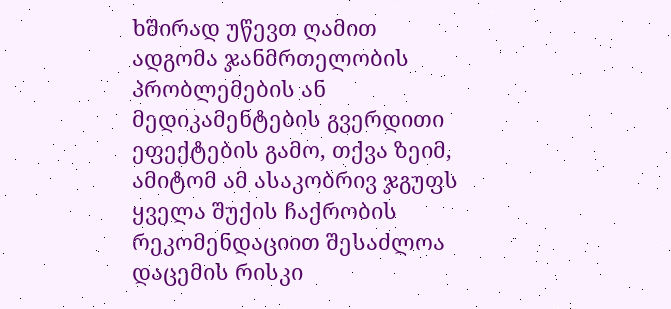ხშირად უწევთ ღამით ადგომა ჯანმრთელობის პრობლემების ან მედიკამენტების გვერდითი ეფექტების გამო, თქვა ზეიმ, ამიტომ ამ ასაკობრივ ჯგუფს ყველა შუქის ჩაქრობის რეკომენდაციით შესაძლოა დაცემის რისკი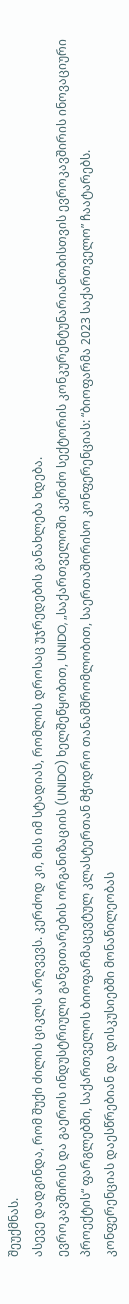შეუქმნას.
ასევე დადგინდა, რომ შუქი ძილის ციკლს არღვევს. კერძოდ კი, მის იმ სტადიას, რომლის დროსაც უჯრედების განახლება ხდება.
ევროკავშირის და გაეროს ინდუსტრიული განვითარების ორგანიზაციის (UNIDO) ხელშეწყობით, UNIDO, „საქართველოში კერძო სექტორის კონკურენტუნარიანობისთვის ევროკავშირის ინოვაციური პროექტის“ ფარგლებში, საქართველოს ბიოფარმაცევტულ კლასტერთან მჭიდრო თანამშრომლობით, საერთაშორისო კონფერენციას: “ბიოფარმა 2023 საქართველო” ჩაატარებს.
კონფერენციას დაესწრებიან და დისკუსიებში მონაწილეობას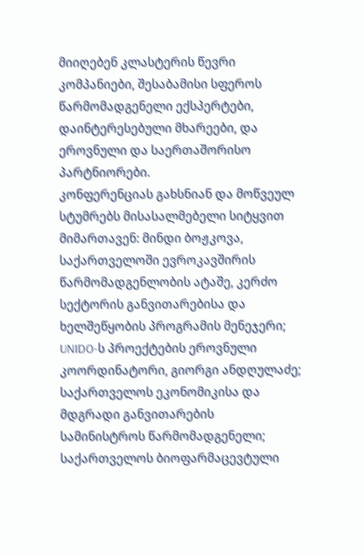მიიღებენ კლასტერის წევრი კომპანიები, შესაბამისი სფეროს წარმომადგენელი ექსპერტები, დაინტერესებული მხარეები, და ეროვნული და საერთაშორისო პარტნიორები.
კონფერენციას გახსნიან და მოწვეულ სტუმრებს მისასალმებელი სიტყვით მიმართავენ: მინდი ბოჟკოვა, საქართველოში ევროკავშირის წარმომადგენლობის ატაშე, კერძო სექტორის განვითარებისა და ხელშეწყობის პროგრამის მენეჯერი; UNIDO-ს პროექტების ეროვნული კოორდინატორი, გიორგი ანდღულაძე; საქართველოს ეკონომიკისა და მდგრადი განვითარების სამინისტროს წარმომადგენელი; საქართველოს ბიოფარმაცევტული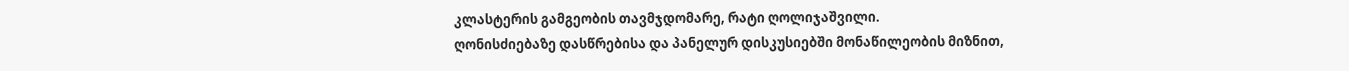კლასტერის გამგეობის თავმჯდომარე, რატი ღოლიჯაშვილი.
ღონისძიებაზე დასწრებისა და პანელურ დისკუსიებში მონაწილეობის მიზნით,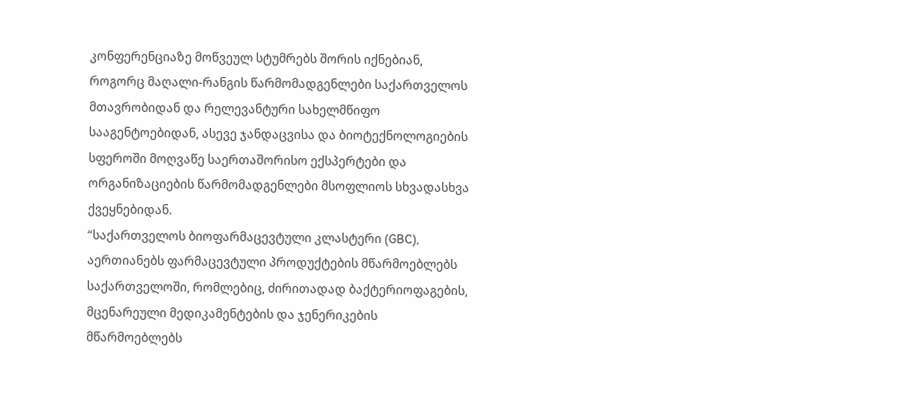კონფერენციაზე მოწვეულ სტუმრებს შორის იქნებიან, როგორც მაღალი-რანგის წარმომადგენლები საქართველოს მთავრობიდან და რელევანტური სახელმწიფო სააგენტოებიდან, ასევე ჯანდაცვისა და ბიოტექნოლოგიების სფეროში მოღვაწე საერთაშორისო ექსპერტები და ორგანიზაციების წარმომადგენლები მსოფლიოს სხვადასხვა ქვეყნებიდან.
“საქართველოს ბიოფარმაცევტული კლასტერი (GBC), აერთიანებს ფარმაცევტული პროდუქტების მწარმოებლებს საქართველოში, რომლებიც, ძირითადად ბაქტერიოფაგების, მცენარეული მედიკამენტების და ჯენერიკების მწარმოებლებს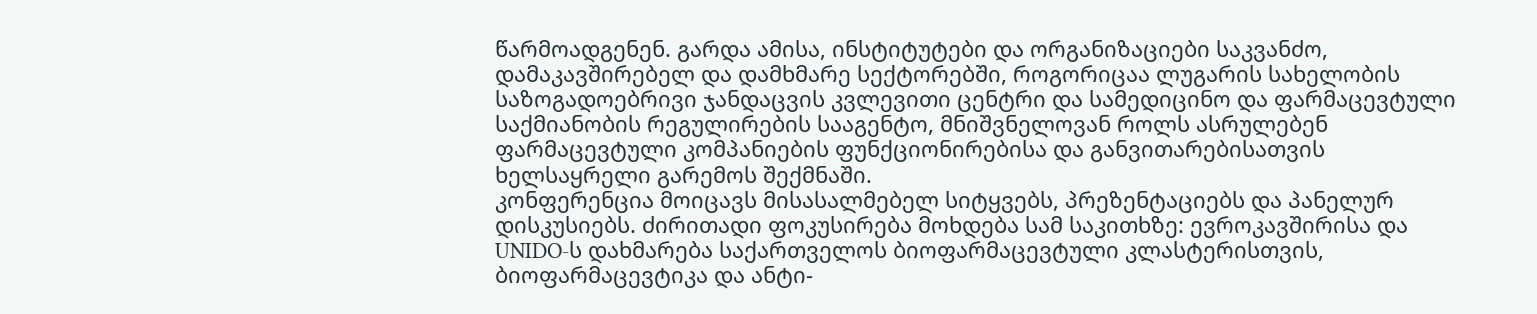წარმოადგენენ. გარდა ამისა, ინსტიტუტები და ორგანიზაციები საკვანძო, დამაკავშირებელ და დამხმარე სექტორებში, როგორიცაა ლუგარის სახელობის საზოგადოებრივი ჯანდაცვის კვლევითი ცენტრი და სამედიცინო და ფარმაცევტული საქმიანობის რეგულირების სააგენტო, მნიშვნელოვან როლს ასრულებენ ფარმაცევტული კომპანიების ფუნქციონირებისა და განვითარებისათვის ხელსაყრელი გარემოს შექმნაში.
კონფერენცია მოიცავს მისასალმებელ სიტყვებს, პრეზენტაციებს და პანელურ დისკუსიებს. ძირითადი ფოკუსირება მოხდება სამ საკითხზე: ევროკავშირისა და UNIDO-ს დახმარება საქართველოს ბიოფარმაცევტული კლასტერისთვის, ბიოფარმაცევტიკა და ანტი-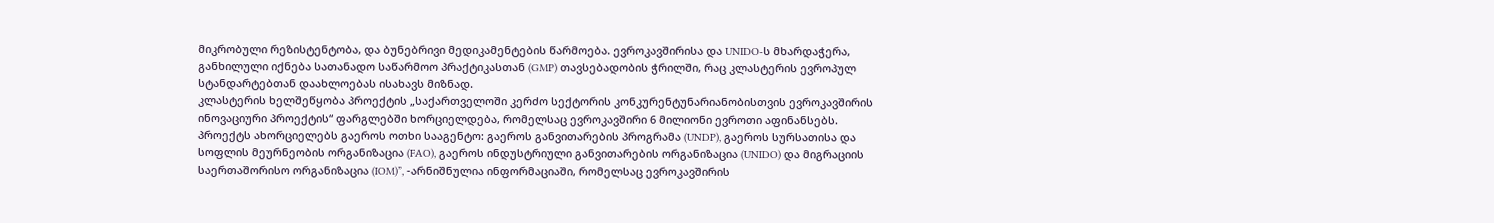მიკრობული რეზისტენტობა, და ბუნებრივი მედიკამენტების წარმოება. ევროკავშირისა და UNIDO-ს მხარდაჭერა, განხილული იქნება სათანადო საწარმოო პრაქტიკასთან (GMP) თავსებადობის ჭრილში, რაც კლასტერის ევროპულ სტანდარტებთან დაახლოებას ისახავს მიზნად.
კლასტერის ხელშეწყობა პროექტის „საქართველოში კერძო სექტორის კონკურენტუნარიანობისთვის ევროკავშირის ინოვაციური პროექტის“ ფარგლებში ხორციელდება, რომელსაც ევროკავშირი 6 მილიონი ევროთი აფინანსებს. პროექტს ახორციელებს გაეროს ოთხი სააგენტო: გაეროს განვითარების პროგრამა (UNDP), გაეროს სურსათისა და სოფლის მეურნეობის ორგანიზაცია (FAO), გაეროს ინდუსტრიული განვითარების ორგანიზაცია (UNIDO) და მიგრაციის საერთაშორისო ორგანიზაცია (IOM)”, -არნიშნულია ინფორმაციაში, რომელსაც ევროკავშირის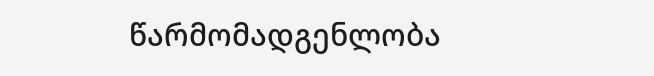წარმომადგენლობა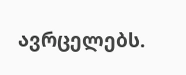ავრცელებს.